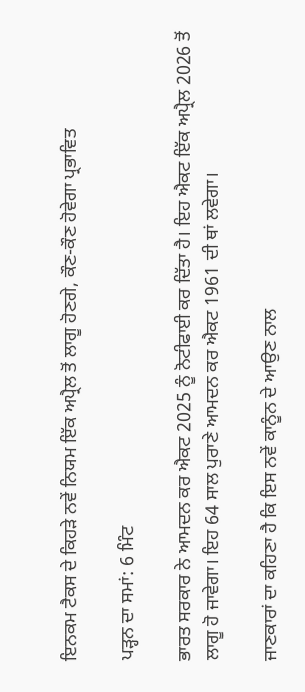ਇਨਕਮ ਟੈਕਸ ਦੇ ਕਿਹੜੇ ਨਵੇਂ ਨਿਯਮ ਇੱਕ ਅਪ੍ਰੈਲ ਤੋਂ ਲਾਗੂ ਹੋਣਗੇ, ਕੌਣ-ਕੌਣ ਹੋਵੇਗਾ ਪ੍ਰਭਾਵਿਤ

ਪੜ੍ਹਨ ਦਾ ਸਮਾਂ: 6 ਮਿੰਟ

ਭਾਰਤ ਸਰਕਾਰ ਨੇ ਆਮਦਨ ਕਰ ਐਕਟ 2025 ਨੂੰ ਨੋਟੀਫਾਈ ਕਰ ਦਿੱਤਾ ਹੈ। ਇਹ ਐਕਟ ਇੱਕ ਅਪ੍ਰੈਲ 2026 ਤੋਂ ਲਾਗੂ ਹੋ ਜਾਵੇਗਾ। ਇਹ 64 ਸਾਲ ਪੁਰਾਣੇ ਆਮਦਨ ਕਰ ਐਕਟ 1961 ਦੀ ਥਾਂ ਲਵੇਗਾ।

ਜਾਣਕਾਰਾਂ ਦਾ ਕਹਿਣਾ ਹੈ ਕਿ ਇਸ ਨਵੇਂ ਕਾਨੂੰਨ ਦੇ ਆਉਣ ਨਾਲ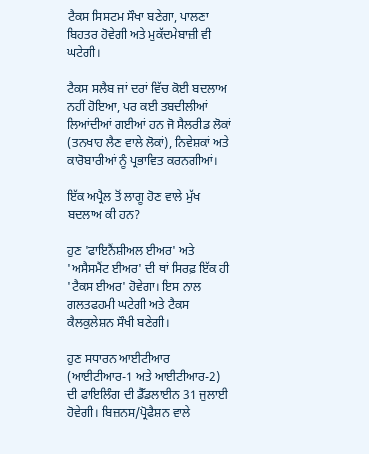ਟੈਕਸ ਸਿਸਟਮ ਸੌਖਾ ਬਣੇਗਾ, ਪਾਲਣਾ ਬਿਹਤਰ ਹੋਵੇਗੀ ਅਤੇ ਮੁਕੱਦਮੇਬਾਜ਼ੀ ਵੀ ਘਟੇਗੀ।

ਟੈਕਸ ਸਲੈਬ ਜਾਂ ਦਰਾਂ ਵਿੱਚ ਕੋਈ ਬਦਲਾਅ ਨਹੀਂ ਹੋਇਆ, ਪਰ ਕਈ ਤਬਦੀਲੀਆਂ ਲਿਆਂਦੀਆਂ ਗਈਆਂ ਹਨ ਜੋ ਸੈਲਰੀਡ ਲੋਕਾਂ (ਤਨਖਾਹ ਲੈਣ ਵਾਲੇ ਲੋਕਾਂ), ਨਿਵੇਸ਼ਕਾਂ ਅਤੇ ਕਾਰੋਬਾਰੀਆਂ ਨੂੰ ਪ੍ਰਭਾਵਿਤ ਕਰਨਗੀਆਂ।

ਇੱਕ ਅਪ੍ਰੈਲ ਤੋਂ ਲਾਗੂ ਹੋਣ ਵਾਲੇ ਮੁੱਖ ਬਦਲਾਅ ਕੀ ਹਨ?

ਹੁਣ 'ਫਾਇਨੈਂਸ਼ੀਅਲ ਈਅਰ' ਅਤੇ 'ਅਸੈਸਮੈਂਟ ਈਅਰ' ਦੀ ਥਾਂ ਸਿਰਫ਼ ਇੱਕ ਹੀ 'ਟੈਕਸ ਈਅਰ' ਹੋਵੇਗਾ। ਇਸ ਨਾਲ ਗਲਤਫਹਮੀ ਘਟੇਗੀ ਅਤੇ ਟੈਕਸ ਕੈਲਕੁਲੇਸ਼ਨ ਸੌਖੀ ਬਣੇਗੀ।

ਹੁਣ ਸਧਾਰਨ ਆਈਟੀਆਰ (ਆਈਟੀਆਰ-1 ਅਤੇ ਆਈਟੀਆਰ-2) ਦੀ ਫਾਇਲਿੰਗ ਦੀ ਡੈੱਡਲਾਈਨ 31 ਜੁਲਾਈ ਹੋਵੇਗੀ। ਬਿਜ਼ਨਸ/ਪ੍ਰੋਫੈਸ਼ਨ ਵਾਲੇ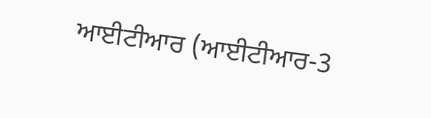ਆਈਟੀਆਰ (ਆਈਟੀਆਰ-3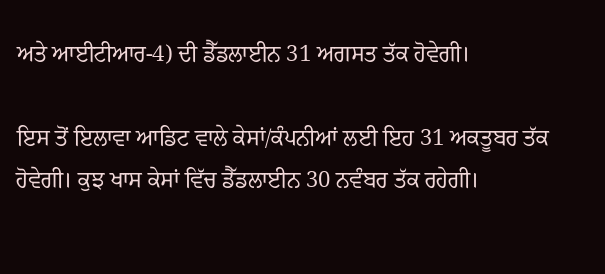ਅਤੇ ਆਈਟੀਆਰ-4) ਦੀ ਡੈੱਡਲਾਈਨ 31 ਅਗਸਤ ਤੱਕ ਹੋਵੇਗੀ।

ਇਸ ਤੋਂ ਇਲਾਵਾ ਆਡਿਟ ਵਾਲੇ ਕੇਸਾਂ/ਕੰਪਨੀਆਂ ਲਈ ਇਹ 31 ਅਕਤੂਬਰ ਤੱਕ ਹੋਵੇਗੀ। ਕੁਝ ਖਾਸ ਕੇਸਾਂ ਵਿੱਚ ਡੈੱਡਲਾਈਨ 30 ਨਵੰਬਰ ਤੱਕ ਰਹੇਗੀ।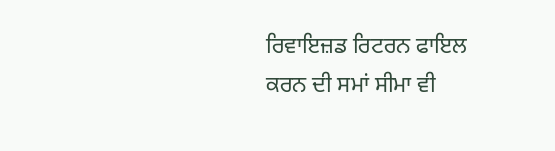ਰਿਵਾਇਜ਼ਡ ਰਿਟਰਨ ਫਾਇਲ ਕਰਨ ਦੀ ਸਮਾਂ ਸੀਮਾ ਵੀ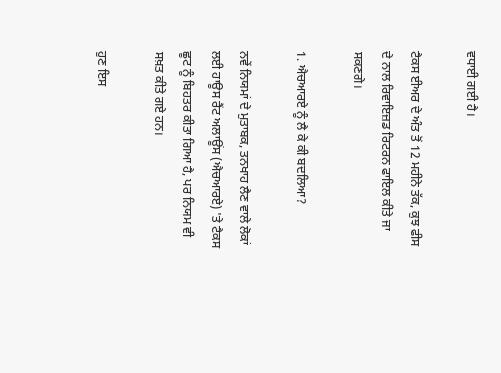ਵਧਾਈ ਗਈ ਹੈ।

ਟੈਕਸ ਈਅਰ ਦੇ ਅੰਤ ਤੋਂ 12 ਮਹੀਨੇ ਤੱਕ, ਕੁਝ ਫੀਸ ਦੇ ਨਾਲ ਰਿਵਾਇਜ਼ਡ ਰਿਟਰਨ ਫਾਇਲ ਕੀਤੇ ਜਾ ਸਕਣਗੇ।

1. ਐਚਆਰਏ ਨੂੰ ਲੈ ਕੇ ਕੀ ਬਦਲਿਆ?

ਨਵੇਂ ਨਿਯਮਾਂ ਦੇ ਮੁਤਾਬਕ, ਤਨਖਾਹ ਲੈਣ ਵਾਲੇ ਲੋਕਾਂ ਲਈ ਹਾਊਸ ਰੈਂਟ ਅਲਾਊਂਸ (ਐਚਆਰਏ) 'ਤੇ ਟੈਕਸ ਛੂਟ ਨੂੰ ਬਿਹਤਰ ਕੀਤਾ ਗਿਆ ਹੈ, ਪਰ ਨਿਯਮ ਵੀ ਸਖ਼ਤ ਕੀਤੇ ਗਏ ਹਨ।

ਹੁਣ ਇਸ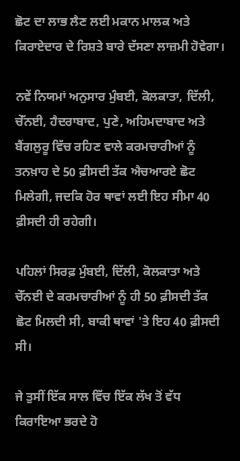ਛੋਟ ਦਾ ਲਾਭ ਲੈਣ ਲਈ ਮਕਾਨ ਮਾਲਕ ਅਤੇ ਕਿਰਾਏਦਾਰ ਦੇ ਰਿਸ਼ਤੇ ਬਾਰੇ ਦੱਸਣਾ ਲਾਜ਼ਮੀ ਹੋਵੇਗਾ।

ਨਵੇਂ ਨਿਯਮਾਂ ਅਨੁਸਾਰ ਮੁੰਬਈ, ਕੋਲਕਾਤਾ, ਦਿੱਲੀ, ਚੇੱਨਈ, ਹੈਦਰਾਬਾਦ, ਪੁਣੇ, ਅਹਿਮਦਾਬਾਦ ਅਤੇ ਬੈਂਗਲੁਰੂ ਵਿੱਚ ਰਹਿਣ ਵਾਲੇ ਕਰਮਚਾਰੀਆਂ ਨੂੰ ਤਨਖ਼ਾਹ ਦੇ 50 ਫ਼ੀਸਦੀ ਤੱਕ ਐਚਆਰਏ ਛੋਟ ਮਿਲੇਗੀ, ਜਦਕਿ ਹੋਰ ਥਾਵਾਂ ਲਈ ਇਹ ਸੀਮਾ 40 ਫ਼ੀਸਦੀ ਹੀ ਰਹੇਗੀ।

ਪਹਿਲਾਂ ਸਿਰਫ਼ ਮੁੰਬਈ, ਦਿੱਲੀ, ਕੋਲਕਾਤਾ ਅਤੇ ਚੇੱਨਈ ਦੇ ਕਰਮਚਾਰੀਆਂ ਨੂੰ ਹੀ 50 ਫ਼ੀਸਦੀ ਤੱਕ ਛੋਟ ਮਿਲਦੀ ਸੀ, ਬਾਕੀ ਥਾਵਾਂ 'ਤੇ ਇਹ 40 ਫ਼ੀਸਦੀ ਸੀ।

ਜੇ ਤੁਸੀਂ ਇੱਕ ਸਾਲ ਵਿੱਚ ਇੱਕ ਲੱਖ ਤੋਂ ਵੱਧ ਕਿਰਾਇਆ ਭਰਦੇ ਹੋ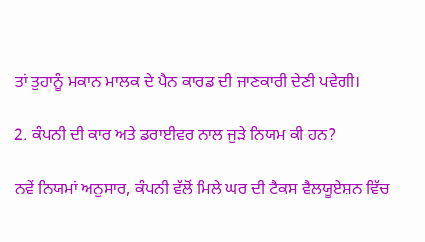ਤਾਂ ਤੁਹਾਨੂੰ ਮਕਾਨ ਮਾਲਕ ਦੇ ਪੈਨ ਕਾਰਡ ਦੀ ਜਾਣਕਾਰੀ ਦੇਣੀ ਪਵੇਗੀ।

2. ਕੰਪਨੀ ਦੀ ਕਾਰ ਅਤੇ ਡਰਾਈਵਰ ਨਾਲ ਜੁੜੇ ਨਿਯਮ ਕੀ ਹਨ?

ਨਵੇਂ ਨਿਯਮਾਂ ਅਨੁਸਾਰ, ਕੰਪਨੀ ਵੱਲੋਂ ਮਿਲੇ ਘਰ ਦੀ ਟੈਕਸ ਵੈਲਯੂਏਸ਼ਨ ਵਿੱਚ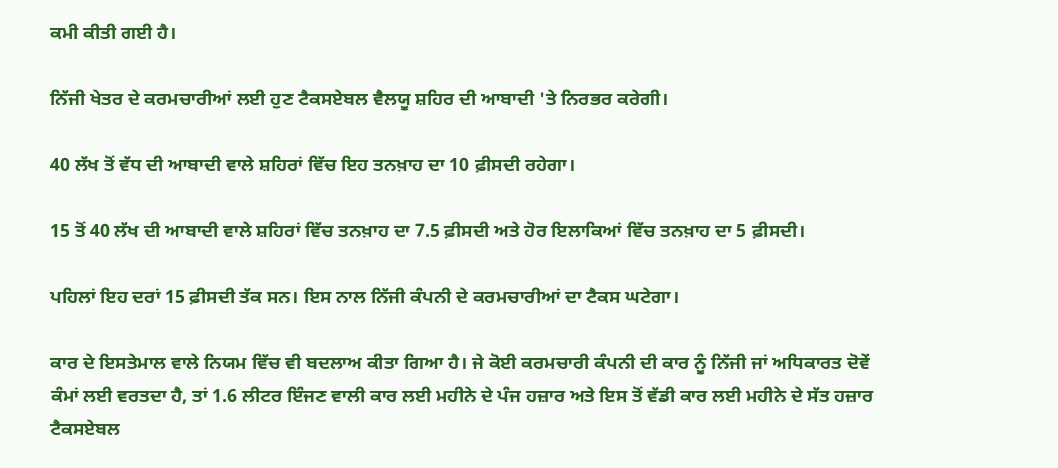ਕਮੀ ਕੀਤੀ ਗਈ ਹੈ।

ਨਿੱਜੀ ਖੇਤਰ ਦੇ ਕਰਮਚਾਰੀਆਂ ਲਈ ਹੁਣ ਟੈਕਸਏਬਲ ਵੈਲਯੂ ਸ਼ਹਿਰ ਦੀ ਆਬਾਦੀ 'ਤੇ ਨਿਰਭਰ ਕਰੇਗੀ।

40 ਲੱਖ ਤੋਂ ਵੱਧ ਦੀ ਆਬਾਦੀ ਵਾਲੇ ਸ਼ਹਿਰਾਂ ਵਿੱਚ ਇਹ ਤਨਖ਼ਾਹ ਦਾ 10 ਫ਼ੀਸਦੀ ਰਹੇਗਾ।

15 ਤੋਂ 40 ਲੱਖ ਦੀ ਆਬਾਦੀ ਵਾਲੇ ਸ਼ਹਿਰਾਂ ਵਿੱਚ ਤਨਖ਼ਾਹ ਦਾ 7.5 ਫ਼ੀਸਦੀ ਅਤੇ ਹੋਰ ਇਲਾਕਿਆਂ ਵਿੱਚ ਤਨਖ਼ਾਹ ਦਾ 5 ਫ਼ੀਸਦੀ।

ਪਹਿਲਾਂ ਇਹ ਦਰਾਂ 15 ਫ਼ੀਸਦੀ ਤੱਕ ਸਨ। ਇਸ ਨਾਲ ਨਿੱਜੀ ਕੰਪਨੀ ਦੇ ਕਰਮਚਾਰੀਆਂ ਦਾ ਟੈਕਸ ਘਟੇਗਾ।

ਕਾਰ ਦੇ ਇਸਤੇਮਾਲ ਵਾਲੇ ਨਿਯਮ ਵਿੱਚ ਵੀ ਬਦਲਾਅ ਕੀਤਾ ਗਿਆ ਹੈ। ਜੇ ਕੋਈ ਕਰਮਚਾਰੀ ਕੰਪਨੀ ਦੀ ਕਾਰ ਨੂੰ ਨਿੱਜੀ ਜਾਂ ਅਧਿਕਾਰਤ ਦੋਵੇਂ ਕੰਮਾਂ ਲਈ ਵਰਤਦਾ ਹੈ, ਤਾਂ 1.6 ਲੀਟਰ ਇੰਜਣ ਵਾਲੀ ਕਾਰ ਲਈ ਮਹੀਨੇ ਦੇ ਪੰਜ ਹਜ਼ਾਰ ਅਤੇ ਇਸ ਤੋਂ ਵੱਡੀ ਕਾਰ ਲਈ ਮਹੀਨੇ ਦੇ ਸੱਤ ਹਜ਼ਾਰ ਟੈਕਸਏਬਲ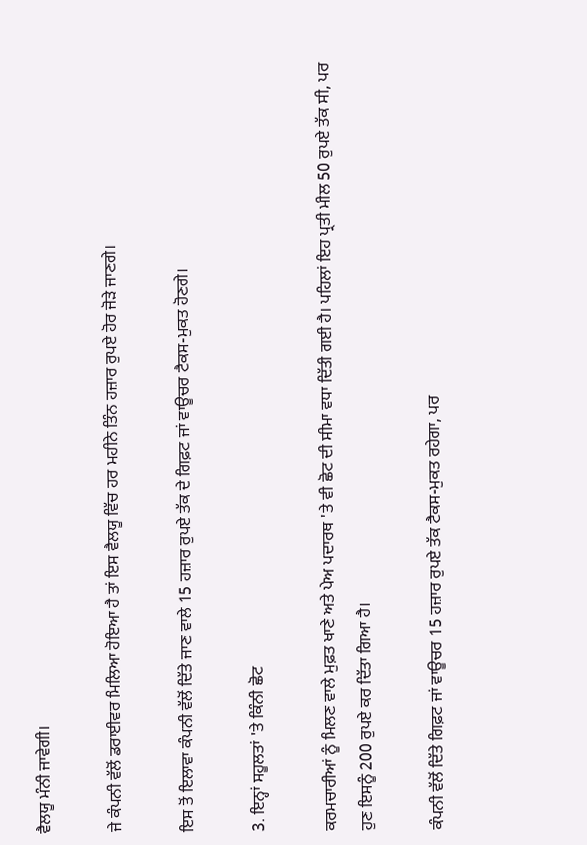ਵੈਲਯੂ ਮੰਨੀ ਜਾਵੇਗੀ।

ਜੇ ਕੰਪਨੀ ਵੱਲੋਂ ਡਰਾਈਵਰ ਮਿਲਿਆ ਹੋਇਆ ਹੈ ਤਾਂ ਇਸ ਵੈਲਯੂ ਵਿੱਚ ਹਰ ਮਹੀਨੇ ਤਿੰਨ ਹਜ਼ਾਰ ਰੁਪਏ ਹੋਰ ਜੋੜੇ ਜਾਣਗੇ।

ਇਸ ਤੋਂ ਇਲਾਵਾ ਕੰਪਨੀ ਵੱਲੋਂ ਦਿੱਤੇ ਜਾਣ ਵਾਲੇ 15 ਹਜ਼ਾਰ ਰੁਪਏ ਤੱਕ ਦੇ ਗਿਫ਼ਟ ਜਾਂ ਵਾਊਚਰ ਟੈਕਸ-ਮੁਕਤ ਹੋਣਗੇ।

3. ਇਨ੍ਹਾਂ ਸਹੂਲਤਾਂ 'ਤੇ ਕਿੰਨੀ ਛੋਟ

ਕਰਮਚਾਰੀਆਂ ਨੂੰ ਮਿਲਣ ਵਾਲੇ ਮੁਫ਼ਤ ਖਾਣੇ ਅਤੇ ਪੇਅ ਪਦਾਰਥ 'ਤੇ ਵੀ ਛੋਟ ਦੀ ਸੀਮਾ ਵਧਾ ਦਿੱਤੀ ਗਈ ਹੈ। ਪਹਿਲਾਂ ਇਹ ਪ੍ਰਤੀ ਮੀਲ 50 ਰੁਪਏ ਤੱਕ ਸੀ, ਪਰ ਹੁਣ ਇਸਨੂੰ 200 ਰੁਪਏ ਕਰ ਦਿੱਤਾ ਗਿਆ ਹੈ।

ਕੰਪਨੀ ਵੱਲੋਂ ਦਿੱਤੇ ਗਿਫ਼ਟ ਜਾਂ ਵਾਊਚਰ 15 ਹਜ਼ਾਰ ਰੁਪਏ ਤੱਕ ਟੈਕਸ-ਮੁਕਤ ਰਹੇਗਾ, ਪਰ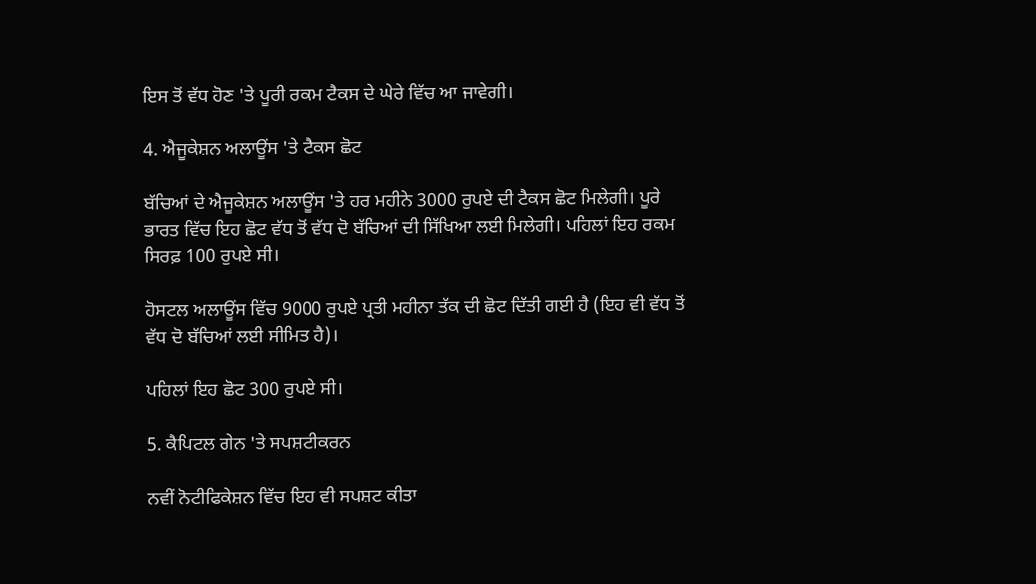ਇਸ ਤੋਂ ਵੱਧ ਹੋਣ 'ਤੇ ਪੂਰੀ ਰਕਮ ਟੈਕਸ ਦੇ ਘੇਰੇ ਵਿੱਚ ਆ ਜਾਵੇਗੀ।

4. ਐਜੂਕੇਸ਼ਨ ਅਲਾਊਂਸ 'ਤੇ ਟੈਕਸ ਛੋਟ

ਬੱਚਿਆਂ ਦੇ ਐਜੂਕੇਸ਼ਨ ਅਲਾਊਂਸ 'ਤੇ ਹਰ ਮਹੀਨੇ 3000 ਰੁਪਏ ਦੀ ਟੈਕਸ ਛੋਟ ਮਿਲੇਗੀ। ਪੂਰੇ ਭਾਰਤ ਵਿੱਚ ਇਹ ਛੋਟ ਵੱਧ ਤੋਂ ਵੱਧ ਦੋ ਬੱਚਿਆਂ ਦੀ ਸਿੱਖਿਆ ਲਈ ਮਿਲੇਗੀ। ਪਹਿਲਾਂ ਇਹ ਰਕਮ ਸਿਰਫ਼ 100 ਰੁਪਏ ਸੀ।

ਹੋਸਟਲ ਅਲਾਊਂਸ ਵਿੱਚ 9000 ਰੁਪਏ ਪ੍ਰਤੀ ਮਹੀਨਾ ਤੱਕ ਦੀ ਛੋਟ ਦਿੱਤੀ ਗਈ ਹੈ (ਇਹ ਵੀ ਵੱਧ ਤੋਂ ਵੱਧ ਦੋ ਬੱਚਿਆਂ ਲਈ ਸੀਮਿਤ ਹੈ)।

ਪਹਿਲਾਂ ਇਹ ਛੋਟ 300 ਰੁਪਏ ਸੀ।

5. ਕੈਪਿਟਲ ਗੇਨ 'ਤੇ ਸਪਸ਼ਟੀਕਰਨ

ਨਵੀਂ ਨੋਟੀਫਿਕੇਸ਼ਨ ਵਿੱਚ ਇਹ ਵੀ ਸਪਸ਼ਟ ਕੀਤਾ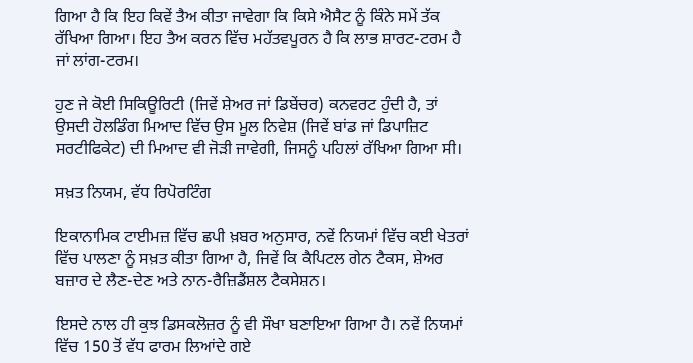ਗਿਆ ਹੈ ਕਿ ਇਹ ਕਿਵੇਂ ਤੈਅ ਕੀਤਾ ਜਾਵੇਗਾ ਕਿ ਕਿਸੇ ਐਸੈਟ ਨੂੰ ਕਿੰਨੇ ਸਮੇਂ ਤੱਕ ਰੱਖਿਆ ਗਿਆ। ਇਹ ਤੈਅ ਕਰਨ ਵਿੱਚ ਮਹੱਤਵਪੂਰਨ ਹੈ ਕਿ ਲਾਭ ਸ਼ਾਰਟ-ਟਰਮ ਹੈ ਜਾਂ ਲਾਂਗ-ਟਰਮ।

ਹੁਣ ਜੇ ਕੋਈ ਸਿਕਿਊਰਿਟੀ (ਜਿਵੇਂ ਸ਼ੇਅਰ ਜਾਂ ਡਿਬੇਂਚਰ) ਕਨਵਰਟ ਹੁੰਦੀ ਹੈ, ਤਾਂ ਉਸਦੀ ਹੋਲਡਿੰਗ ਮਿਆਦ ਵਿੱਚ ਉਸ ਮੂਲ ਨਿਵੇਸ਼ (ਜਿਵੇਂ ਬਾਂਡ ਜਾਂ ਡਿਪਾਜ਼ਿਟ ਸਰਟੀਫਿਕੇਟ) ਦੀ ਮਿਆਦ ਵੀ ਜੋੜੀ ਜਾਵੇਗੀ, ਜਿਸਨੂੰ ਪਹਿਲਾਂ ਰੱਖਿਆ ਗਿਆ ਸੀ।

ਸਖ਼ਤ ਨਿਯਮ, ਵੱਧ ਰਿਪੋਰਟਿੰਗ

ਇਕਾਨਾਮਿਕ ਟਾਈਮਜ਼ ਵਿੱਚ ਛਪੀ ਖ਼ਬਰ ਅਨੁਸਾਰ, ਨਵੇਂ ਨਿਯਮਾਂ ਵਿੱਚ ਕਈ ਖੇਤਰਾਂ ਵਿੱਚ ਪਾਲਣਾ ਨੂੰ ਸਖ਼ਤ ਕੀਤਾ ਗਿਆ ਹੈ, ਜਿਵੇਂ ਕਿ ਕੈਪਿਟਲ ਗੇਨ ਟੈਕਸ, ਸ਼ੇਅਰ ਬਜ਼ਾਰ ਦੇ ਲੈਣ-ਦੇਣ ਅਤੇ ਨਾਨ-ਰੈਜ਼ਿਡੈਂਸ਼ਲ ਟੈਕਸੇਸ਼ਨ।

ਇਸਦੇ ਨਾਲ ਹੀ ਕੁਝ ਡਿਸਕਲੋਜ਼ਰ ਨੂੰ ਵੀ ਸੌਖਾ ਬਣਾਇਆ ਗਿਆ ਹੈ। ਨਵੇਂ ਨਿਯਮਾਂ ਵਿੱਚ 150 ਤੋਂ ਵੱਧ ਫਾਰਮ ਲਿਆਂਦੇ ਗਏ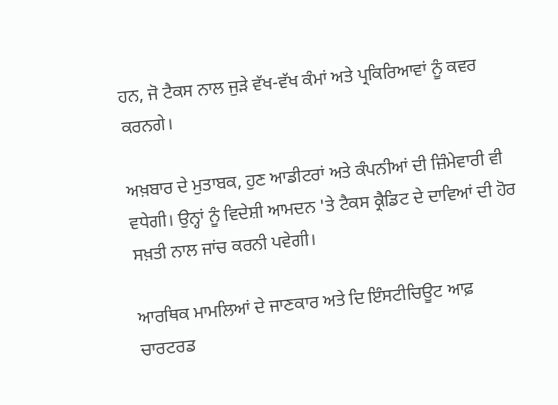ਹਨ, ਜੋ ਟੈਕਸ ਨਾਲ ਜੁੜੇ ਵੱਖ-ਵੱਖ ਕੰਮਾਂ ਅਤੇ ਪ੍ਰਕਿਰਿਆਵਾਂ ਨੂੰ ਕਵਰ ਕਰਨਗੇ।

ਅਖ਼ਬਾਰ ਦੇ ਮੁਤਾਬਕ, ਹੁਣ ਆਡੀਟਰਾਂ ਅਤੇ ਕੰਪਨੀਆਂ ਦੀ ਜ਼ਿੰਮੇਵਾਰੀ ਵੀ ਵਧੇਗੀ। ਉਨ੍ਹਾਂ ਨੂੰ ਵਿਦੇਸ਼ੀ ਆਮਦਨ 'ਤੇ ਟੈਕਸ ਕ੍ਰੈਡਿਟ ਦੇ ਦਾਵਿਆਂ ਦੀ ਹੋਰ ਸਖ਼ਤੀ ਨਾਲ ਜਾਂਚ ਕਰਨੀ ਪਵੇਗੀ।

ਆਰਥਿਕ ਮਾਮਲਿਆਂ ਦੇ ਜਾਣਕਾਰ ਅਤੇ ਦਿ ਇੰਸਟੀਚਿਊਟ ਆਫ਼ ਚਾਰਟਰਡ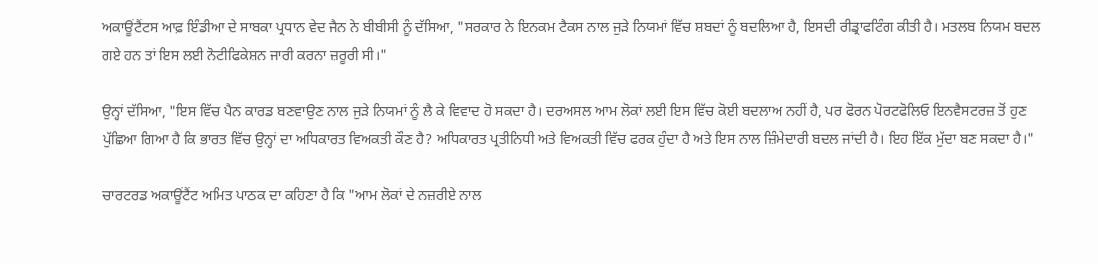ਅਕਾਊਂਟੈਂਟਸ ਆਫ਼ ਇੰਡੀਆ ਦੇ ਸਾਬਕਾ ਪ੍ਰਧਾਨ ਵੇਦ ਜੈਨ ਨੇ ਬੀਬੀਸੀ ਨੂੰ ਦੱਸਿਆ, "ਸਰਕਾਰ ਨੇ ਇਨਕਮ ਟੈਕਸ ਨਾਲ ਜੁੜੇ ਨਿਯਮਾਂ ਵਿੱਚ ਸ਼ਬਦਾਂ ਨੂੰ ਬਦਲਿਆ ਹੈ, ਇਸਦੀ ਰੀਡ੍ਰਾਫਟਿੰਗ ਕੀਤੀ ਹੈ। ਮਤਲਬ ਨਿਯਮ ਬਦਲ ਗਏ ਹਨ ਤਾਂ ਇਸ ਲਈ ਨੋਟੀਫਿਕੇਸ਼ਨ ਜਾਰੀ ਕਰਨਾ ਜ਼ਰੂਰੀ ਸੀ।"

ਉਨ੍ਹਾਂ ਦੱਸਿਆ, "ਇਸ ਵਿੱਚ ਪੈਨ ਕਾਰਡ ਬਣਵਾਉਣ ਨਾਲ ਜੁੜੇ ਨਿਯਮਾਂ ਨੂੰ ਲੈ ਕੇ ਵਿਵਾਦ ਹੋ ਸਕਦਾ ਹੈ। ਦਰਅਸਲ ਆਮ ਲੋਕਾਂ ਲਈ ਇਸ ਵਿੱਚ ਕੋਈ ਬਦਲਾਅ ਨਹੀਂ ਹੈ, ਪਰ ਫੋਰਨ ਪੋਰਟਫੋਲਿਓ ਇਨਵੈਸਟਰਜ਼ ਤੋਂ ਹੁਣ ਪੁੱਛਿਆ ਗਿਆ ਹੈ ਕਿ ਭਾਰਤ ਵਿੱਚ ਉਨ੍ਹਾਂ ਦਾ ਅਧਿਕਾਰਤ ਵਿਅਕਤੀ ਕੌਣ ਹੈ? ਅਧਿਕਾਰਤ ਪ੍ਰਤੀਨਿਧੀ ਅਤੇ ਵਿਅਕਤੀ ਵਿੱਚ ਫਰਕ ਹੁੰਦਾ ਹੈ ਅਤੇ ਇਸ ਨਾਲ ਜ਼ਿੰਮੇਦਾਰੀ ਬਦਲ ਜਾਂਦੀ ਹੈ। ਇਹ ਇੱਕ ਮੁੱਦਾ ਬਣ ਸਕਦਾ ਹੈ।"

ਚਾਰਟਰਡ ਅਕਾਊਂਟੈਂਟ ਅਮਿਤ ਪਾਠਕ ਦਾ ਕਹਿਣਾ ਹੈ ਕਿ "ਆਮ ਲੋਕਾਂ ਦੇ ਨਜ਼ਰੀਏ ਨਾਲ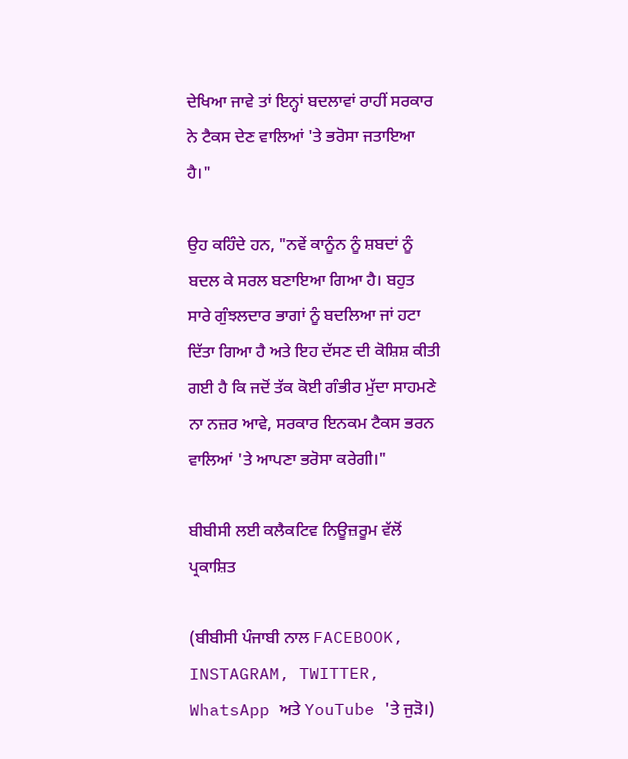ਦੇਖਿਆ ਜਾਵੇ ਤਾਂ ਇਨ੍ਹਾਂ ਬਦਲਾਵਾਂ ਰਾਹੀਂ ਸਰਕਾਰ ਨੇ ਟੈਕਸ ਦੇਣ ਵਾਲਿਆਂ 'ਤੇ ਭਰੋਸਾ ਜਤਾਇਆ ਹੈ।"

ਉਹ ਕਹਿੰਦੇ ਹਨ, "ਨਵੇਂ ਕਾਨੂੰਨ ਨੂੰ ਸ਼ਬਦਾਂ ਨੂੰ ਬਦਲ ਕੇ ਸਰਲ ਬਣਾਇਆ ਗਿਆ ਹੈ। ਬਹੁਤ ਸਾਰੇ ਗੁੰਝਲਦਾਰ ਭਾਗਾਂ ਨੂੰ ਬਦਲਿਆ ਜਾਂ ਹਟਾ ਦਿੱਤਾ ਗਿਆ ਹੈ ਅਤੇ ਇਹ ਦੱਸਣ ਦੀ ਕੋਸ਼ਿਸ਼ ਕੀਤੀ ਗਈ ਹੈ ਕਿ ਜਦੋਂ ਤੱਕ ਕੋਈ ਗੰਭੀਰ ਮੁੱਦਾ ਸਾਹਮਣੇ ਨਾ ਨਜ਼ਰ ਆਵੇ, ਸਰਕਾਰ ਇਨਕਮ ਟੈਕਸ ਭਰਨ ਵਾਲਿਆਂ 'ਤੇ ਆਪਣਾ ਭਰੋਸਾ ਕਰੇਗੀ।"

ਬੀਬੀਸੀ ਲਈ ਕਲੈਕਟਿਵ ਨਿਊਜ਼ਰੂਮ ਵੱਲੋਂ ਪ੍ਰਕਾਸ਼ਿਤ

(ਬੀਬੀਸੀ ਪੰਜਾਬੀ ਨਾਲ FACEBOOK, INSTAGRAM, TWITTER, WhatsApp ਅਤੇ YouTube 'ਤੇ ਜੁੜੋ।)